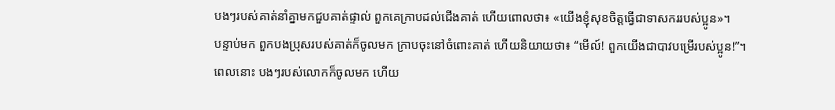បងៗរបស់គាត់នាំគ្នាមកជួបគាត់ផ្ទាល់ ពួកគេក្រាបដល់ជើងគាត់ ហើយពោលថា៖ «យើងខ្ញុំសុខចិត្តធ្វើជាទាសកររបស់ប្អូន»។
បន្ទាប់មក ពួកបងប្រុសរបស់គាត់ក៏ចូលមក ក្រាបចុះនៅចំពោះគាត់ ហើយនិយាយថា៖ “មើល៍! ពួកយើងជាបាវបម្រើរបស់ប្អូន!”។
ពេលនោះ បងៗរបស់លោកក៏ចូលមក ហើយ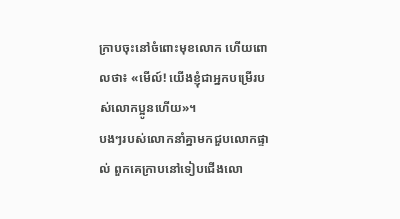ក្រាបចុះនៅចំពោះមុខលោក ហើយពោលថា៖ «មើល៍! យើងខ្ញុំជាអ្នកបម្រើរបស់លោកប្អូនហើយ»។
បងៗរបស់លោកនាំគ្នាមកជួបលោកផ្ទាល់ ពួកគេក្រាបនៅទៀបជើងលោ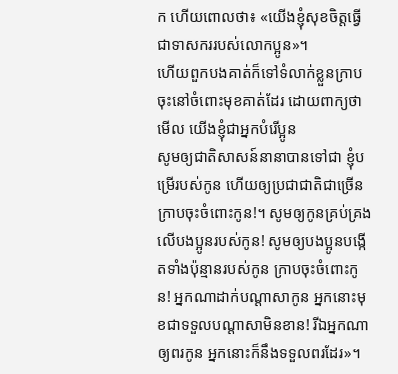ក ហើយពោលថា៖ «យើងខ្ញុំសុខចិត្តធ្វើជាទាសកររបស់លោកប្អូន»។
ហើយពួកបងគាត់ក៏ទៅទំលាក់ខ្លួនក្រាបចុះនៅចំពោះមុខគាត់ដែរ ដោយពាក្យថា មើល យើងខ្ញុំជាអ្នកបំរើប្អូន
សូមឲ្យជាតិសាសន៍នានាបានទៅជា ខ្ញុំបម្រើរបស់កូន ហើយឲ្យប្រជាជាតិជាច្រើន ក្រាបចុះចំពោះកូន!។ សូមឲ្យកូនគ្រប់គ្រងលើបងប្អូនរបស់កូន! សូមឲ្យបងប្អូនបង្កើតទាំងប៉ុន្មានរបស់កូន ក្រាបចុះចំពោះកូន! អ្នកណាដាក់បណ្តាសាកូន អ្នកនោះមុខជាទទួលបណ្តាសាមិនខាន! រីឯអ្នកណាឲ្យពរកូន អ្នកនោះក៏នឹងទទួលពរដែរ»។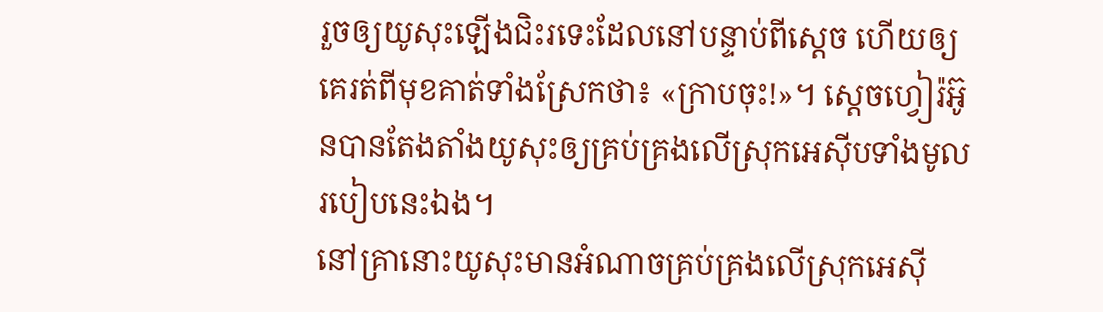រួចឲ្យយូសុះឡើងជិះរទេះដែលនៅបន្ទាប់ពីស្តេច ហើយឲ្យគេរត់ពីមុខគាត់ទាំងស្រែកថា៖ «ក្រាបចុះ!»។ ស្តេចហ្វៀរ៉អ៊ូនបានតែងតាំងយូសុះឲ្យគ្រប់គ្រងលើស្រុកអេស៊ីបទាំងមូល របៀបនេះឯង។
នៅគ្រានោះយូសុះមានអំណាចគ្រប់គ្រងលើស្រុកអេស៊ី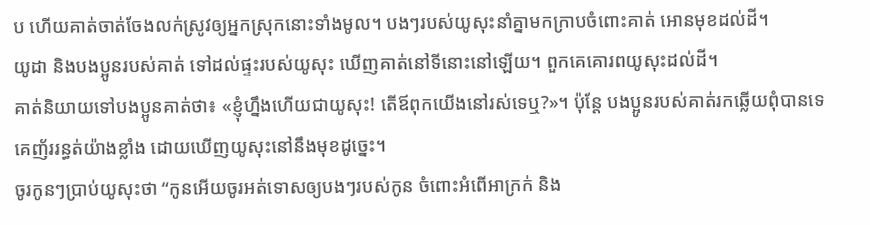ប ហើយគាត់ចាត់ចែងលក់ស្រូវឲ្យអ្នកស្រុកនោះទាំងមូល។ បងៗរបស់យូសុះនាំគ្នាមកក្រាបចំពោះគាត់ អោនមុខដល់ដី។
យូដា និងបងប្អូនរបស់គាត់ ទៅដល់ផ្ទះរបស់យូសុះ ឃើញគាត់នៅទីនោះនៅឡើយ។ ពួកគេគោរពយូសុះដល់ដី។
គាត់និយាយទៅបងប្អូនគាត់ថា៖ «ខ្ញុំហ្នឹងហើយជាយូសុះ! តើឪពុកយើងនៅរស់ទេឬ?»។ ប៉ុន្តែ បងប្អូនរបស់គាត់រកឆ្លើយពុំបានទេ គេញ័ររន្ធត់យ៉ាងខ្លាំង ដោយឃើញយូសុះនៅនឹងមុខដូច្នេះ។
ចូរកូនៗប្រាប់យូសុះថា “កូនអើយចូរអត់ទោសឲ្យបងៗរបស់កូន ចំពោះអំពើអាក្រក់ និង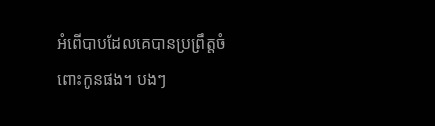អំពើបាបដែលគេបានប្រព្រឹត្តចំពោះកូនផង។ បងៗ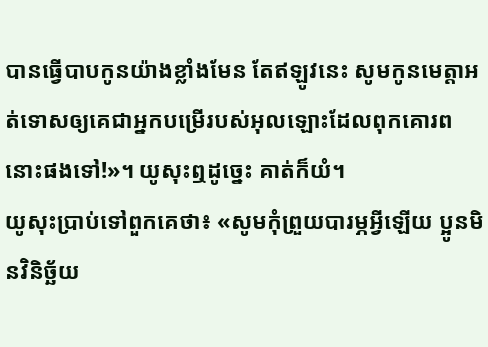បានធ្វើបាបកូនយ៉ាងខ្លាំងមែន តែឥឡូវនេះ សូមកូនមេត្តាអត់ទោសឲ្យគេជាអ្នកបម្រើរបស់អុលឡោះដែលពុកគោរពនោះផងទៅ!»។ យូសុះឮដូច្នេះ គាត់ក៏យំ។
យូសុះប្រាប់ទៅពួកគេថា៖ «សូមកុំព្រួយបារម្ភអ្វីឡើយ ប្អូនមិនវិនិច្ឆ័យ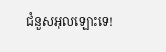ជំនួសអុលឡោះទេ!